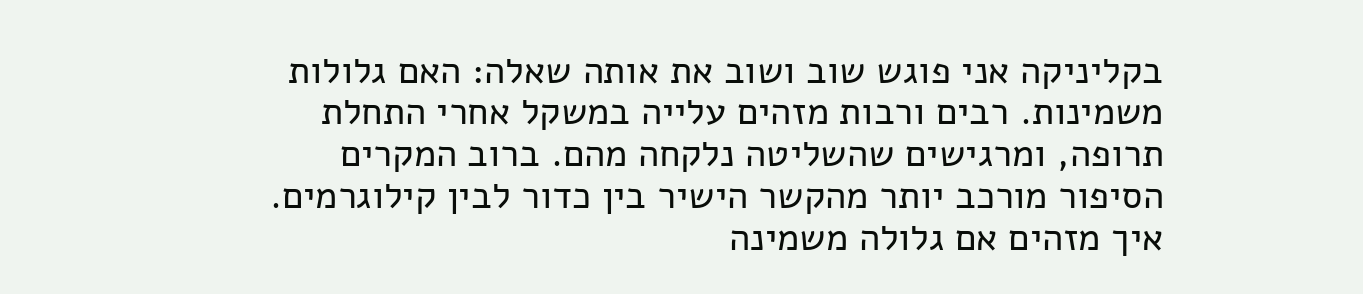בקליניקה אני פוגש שוב ושוב את אותה שאלה: האם גלולות משמינות. רבים ורבות מזהים עלייה במשקל אחרי התחלת תרופה, ומרגישים שהשליטה נלקחה מהם. ברוב המקרים הסיפור מורכב יותר מהקשר הישיר בין כדור לבין קילוגרמים.
איך מזהים אם גלולה משמינה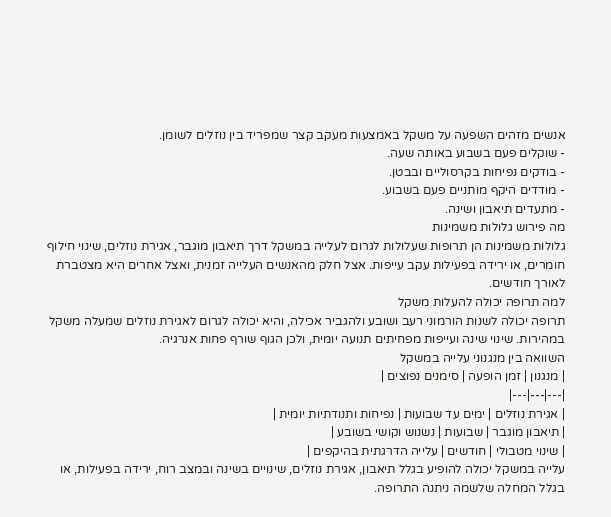אנשים מזהים השפעה על משקל באמצעות מעקב קצר שמפריד בין נוזלים לשומן.
- שוקלים פעם בשבוע באותה שעה.
- בודקים נפיחות בקרסוליים ובבטן.
- מודדים היקף מותניים פעם בשבוע.
- מתעדים תיאבון ושינה.
מה פירוש גלולות משמינות
גלולות משמינות הן תרופות שעלולות לגרום לעלייה במשקל דרך תיאבון מוגבר, אגירת נוזלים, שינוי חילוף חומרים, או ירידה בפעילות עקב עייפות. אצל חלק מהאנשים העלייה זמנית, ואצל אחרים היא מצטברת לאורך חודשים.
למה תרופה יכולה להעלות משקל
תרופה יכולה לשנות הורמוני רעב ושובע ולהגביר אכילה, והיא יכולה לגרום לאגירת נוזלים שמעלה משקל במהירות. שינוי שינה ועייפות מפחיתים תנועה יומית, ולכן הגוף שורף פחות אנרגיה.
השוואה בין מנגנוני עלייה במשקל
| מנגנון | זמן הופעה | סימנים נפוצים |
|---|---|---|
| אגירת נוזלים | ימים עד שבועות | נפיחות ותנודתיות יומית |
| תיאבון מוגבר | שבועות | נשנוש וקושי בשובע |
| שינוי מטבולי | חודשים | עלייה הדרגתית בהיקפים |
עלייה במשקל יכולה להופיע בגלל תיאבון, אגירת נוזלים, שינויים בשינה ובמצב רוח, ירידה בפעילות, או בגלל המחלה שלשמה ניתנה התרופה.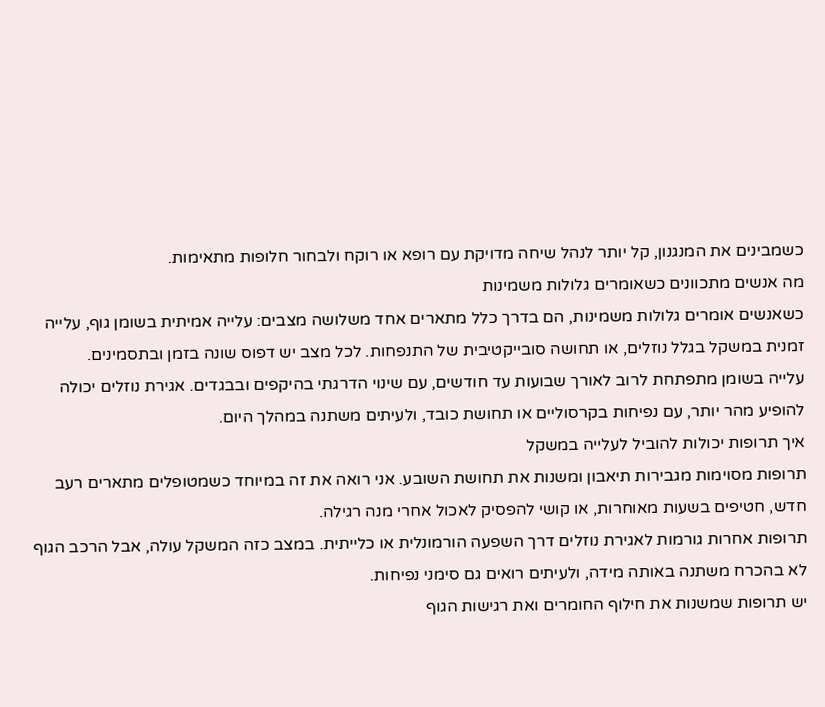כשמבינים את המנגנון, קל יותר לנהל שיחה מדויקת עם רופא או רוקח ולבחור חלופות מתאימות.
מה אנשים מתכוונים כשאומרים גלולות משמינות
כשאנשים אומרים גלולות משמינות, הם בדרך כלל מתארים אחד משלושה מצבים: עלייה אמיתית בשומן גוף, עלייה זמנית במשקל בגלל נוזלים, או תחושה סובייקטיבית של התנפחות. לכל מצב יש דפוס שונה בזמן ובתסמינים.
עלייה בשומן מתפתחת לרוב לאורך שבועות עד חודשים, עם שינוי הדרגתי בהיקפים ובבגדים. אגירת נוזלים יכולה להופיע מהר יותר, עם נפיחות בקרסוליים או תחושת כובד, ולעיתים משתנה במהלך היום.
איך תרופות יכולות להוביל לעלייה במשקל
תרופות מסוימות מגבירות תיאבון ומשנות את תחושת השובע. אני רואה את זה במיוחד כשמטופלים מתארים רעב חדש, חטיפים בשעות מאוחרות, או קושי להפסיק לאכול אחרי מנה רגילה.
תרופות אחרות גורמות לאגירת נוזלים דרך השפעה הורמונלית או כלייתית. במצב כזה המשקל עולה, אבל הרכב הגוף לא בהכרח משתנה באותה מידה, ולעיתים רואים גם סימני נפיחות.
יש תרופות שמשנות את חילוף החומרים ואת רגישות הגוף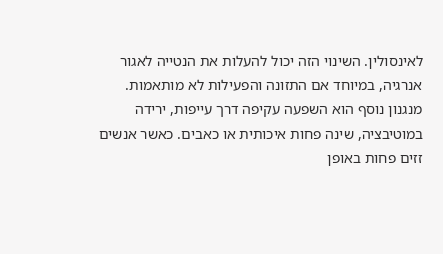לאינסולין. השינוי הזה יכול להעלות את הנטייה לאגור אנרגיה, במיוחד אם התזונה והפעילות לא מותאמות.
מנגנון נוסף הוא השפעה עקיפה דרך עייפות, ירידה במוטיבציה, שינה פחות איכותית או כאבים. כאשר אנשים זזים פחות באופן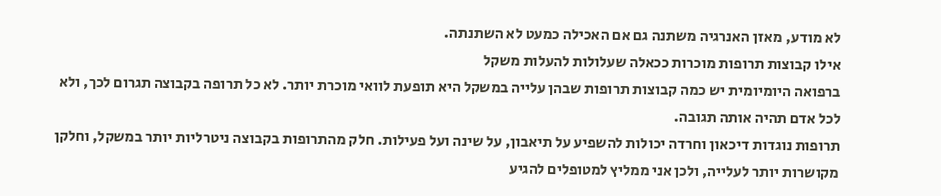לא מודע, מאזן האנרגיה משתנה גם אם האכילה כמעט לא השתנתה.
אילו קבוצות תרופות מוכרות ככאלה שעלולות להעלות משקל
ברפואה היומיומית יש כמה קבוצות תרופות שבהן עלייה במשקל היא תופעת לוואי מוכרת יותר. לא כל תרופה בקבוצה תגרום לכך, ולא לכל אדם תהיה אותה תגובה.
תרופות נוגדות דיכאון וחרדה יכולות להשפיע על תיאבון, על שינה ועל פעילות. חלק מהתרופות בקבוצה ניטרליות יותר במשקל, וחלקן מקושרות יותר לעלייה, ולכן אני ממליץ למטופלים להגיע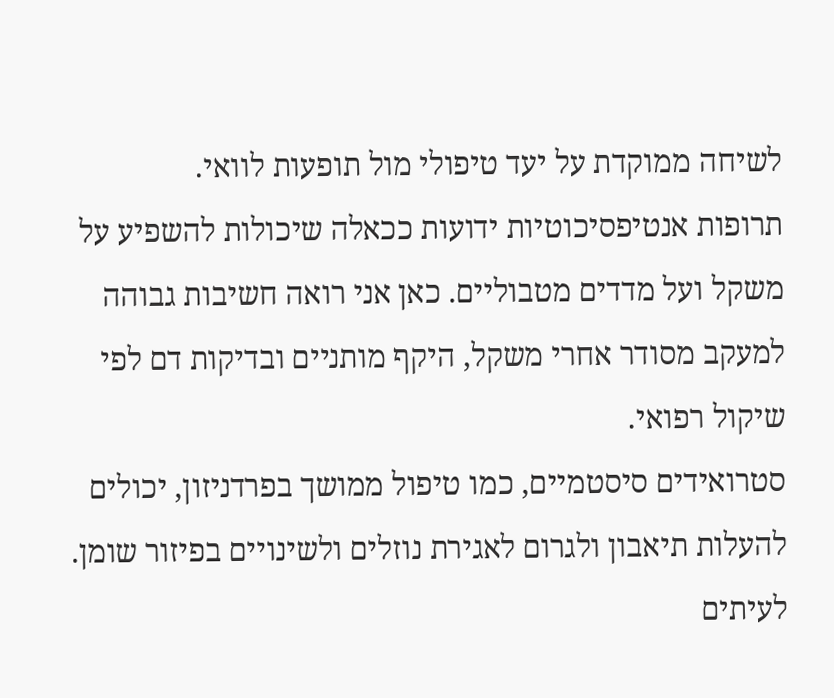לשיחה ממוקדת על יעד טיפולי מול תופעות לוואי.
תרופות אנטיפסיכוטיות ידועות ככאלה שיכולות להשפיע על משקל ועל מדדים מטבוליים. כאן אני רואה חשיבות גבוהה למעקב מסודר אחרי משקל, היקף מותניים ובדיקות דם לפי שיקול רפואי.
סטרואידים סיסטמיים, כמו טיפול ממושך בפרדניזון, יכולים להעלות תיאבון ולגרום לאגירת נוזלים ולשינויים בפיזור שומן. לעיתים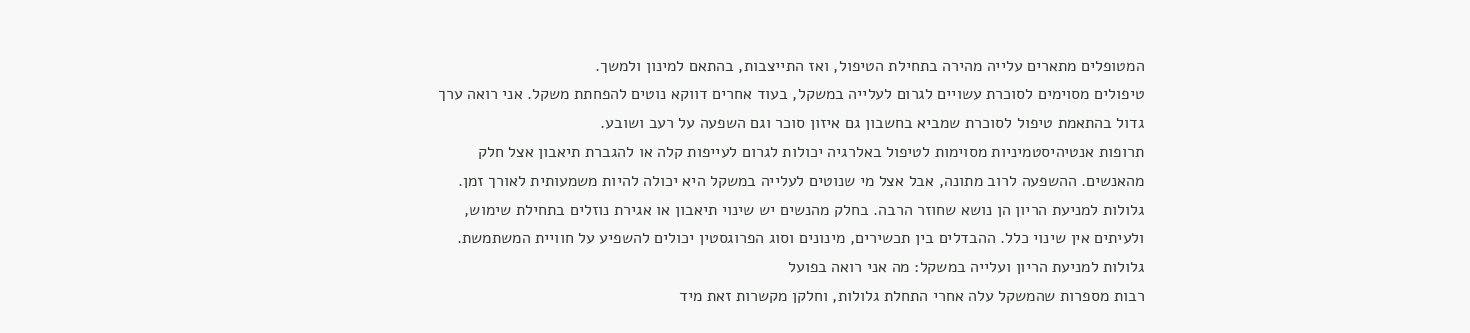המטופלים מתארים עלייה מהירה בתחילת הטיפול, ואז התייצבות, בהתאם למינון ולמשך.
טיפולים מסוימים לסוכרת עשויים לגרום לעלייה במשקל, בעוד אחרים דווקא נוטים להפחתת משקל. אני רואה ערך גדול בהתאמת טיפול לסוכרת שמביא בחשבון גם איזון סוכר וגם השפעה על רעב ושובע.
תרופות אנטיהיסטמיניות מסוימות לטיפול באלרגיה יכולות לגרום לעייפות קלה או להגברת תיאבון אצל חלק מהאנשים. ההשפעה לרוב מתונה, אבל אצל מי שנוטים לעלייה במשקל היא יכולה להיות משמעותית לאורך זמן.
גלולות למניעת הריון הן נושא שחוזר הרבה. בחלק מהנשים יש שינוי תיאבון או אגירת נוזלים בתחילת שימוש, ולעיתים אין שינוי כלל. ההבדלים בין תכשירים, מינונים וסוג הפרוגסטין יכולים להשפיע על חוויית המשתמשת.
גלולות למניעת הריון ועלייה במשקל: מה אני רואה בפועל
רבות מספרות שהמשקל עלה אחרי התחלת גלולות, וחלקן מקשרות זאת מיד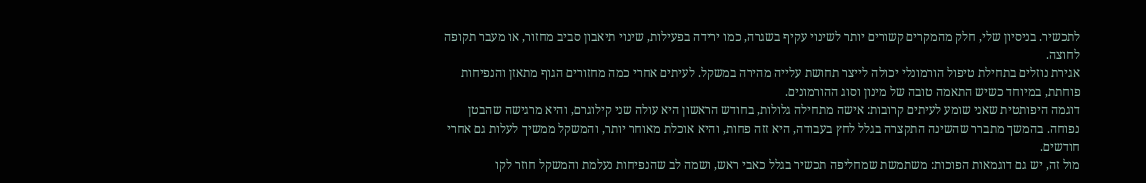לתכשיר. בניסיון שלי, חלק מהמקרים קשורים יותר לשינוי עקיף בשגרה, כמו ירידה בפעילות, שינוי תיאבון סביב מחזור, או מעבר תקופה לחוצה.
אגירת נוזלים בתחילת טיפול הורמונלי יכולה לייצר תחושת עלייה מהירה במשקל. לעיתים אחרי כמה מחזורים הגוף מתאזן והנפיחות פוחתת, במיוחד כשיש התאמה טובה של מינון וסוג ההורמונים.
דוגמה היפותטית שאני שומע לעיתים קרובות: אישה מתחילה גלולות, בחודש הראשון היא עולה שני קילוגרם, והיא מרגישה שהבטן נפוחה. בהמשך מתברר שהשינה התקצרה בגלל לחץ בעבודה, היא זזה פחות, והיא אוכלת מאוחר יותר, והמשקל ממשיך לעלות גם אחרי חודשים.
מול זה, יש גם דוגמאות הפוכות: משתמשת שמחליפה תכשיר בגלל כאבי ראש, ושמה לב שהנפיחות נעלמת והמשקל חוזר לקו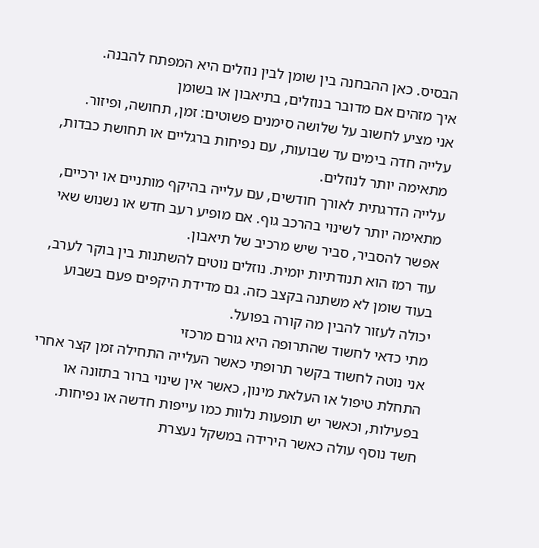הבסיס. כאן ההבחנה בין שומן לבין נוזלים היא המפתח להבנה.
איך מזהים אם מדובר בנוזלים, בתיאבון או בשומן
אני מציע לחשוב על שלושה סימנים פשוטים: זמן, תחושה, ופיזור. עלייה חדה בימים עד שבועות, עם נפיחות ברגליים או תחושת כבדות, מתאימה יותר לנוזלים.
עלייה הדרגתית לאורך חודשים, עם עלייה בהיקף מותניים או ירכיים, מתאימה יותר לשינוי בהרכב גוף. אם מופיע רעב חדש או נשנוש שאי אפשר להסביר, סביר שיש מרכיב של תיאבון.
עוד רמז הוא תנודתיות יומית. נוזלים נוטים להשתנות בין בוקר לערב, בעוד שומן לא משתנה בקצב כזה. גם מדידת היקפים פעם בשבוע יכולה לעזור להבין מה קורה בפועל.
מתי כדאי לחשוד שהתרופה היא גורם מרכזי
אני נוטה לחשוד בקשר תרופתי כאשר העלייה התחילה זמן קצר אחרי התחלת טיפול או העלאת מינון, כאשר אין שינוי ברור בתזונה או בפעילות, וכאשר יש תופעות נלוות כמו עייפות חדשה או נפיחות.
חשד נוסף עולה כאשר הירידה במשקל נעצרת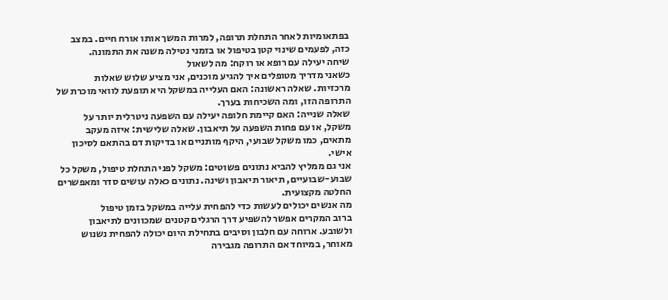בפתאומיות לאחר התחלת תרופה, למרות המשך אותו אורח חיים. במצב כזה, לפעמים שינוי קטן בטיפול או בזמני נטילה משנה את התמונה.
שיחה יעילה עם רופא או רוקח: מה לשאול
כשאני מדריך מטופלים איך להגיע מוכנים, אני מציע שלוש שאלות מרכזיות. שאלה ראשונה: האם העלייה במשקל היא תופעת לוואי מוכרת של התרופה הזו, ומה השכיחות בערך.
שאלה שנייה: האם קיימת חלופה יעילה עם השפעה ניטרלית יותר על משקל, או עם פחות השפעה על תיאבון. שאלה שלישית: איזה מעקב מתאים, כמו משקל שבועי, היקף מותניים או בדיקות דם בהתאם לסיכון אישי.
אני גם ממליץ להביא נתונים פשוטים: משקל לפני התחלת טיפול, משקל כל שבוע-שבועיים, תיאור תיאבון ושינה. נתונים כאלה עושים סדר ומאפשרים החלטה מקצועית.
מה אנשים יכולים לעשות כדי להפחית עלייה במשקל בזמן טיפול
ברוב המקרים אפשר להשפיע דרך הרגלים קטנים שמכוונים לתיאבון ולשובע. ארוחה עם חלבון וסיבים בתחילת היום יכולה להפחית נשנוש מאוחר, במיוחד אם התרופה מגבירה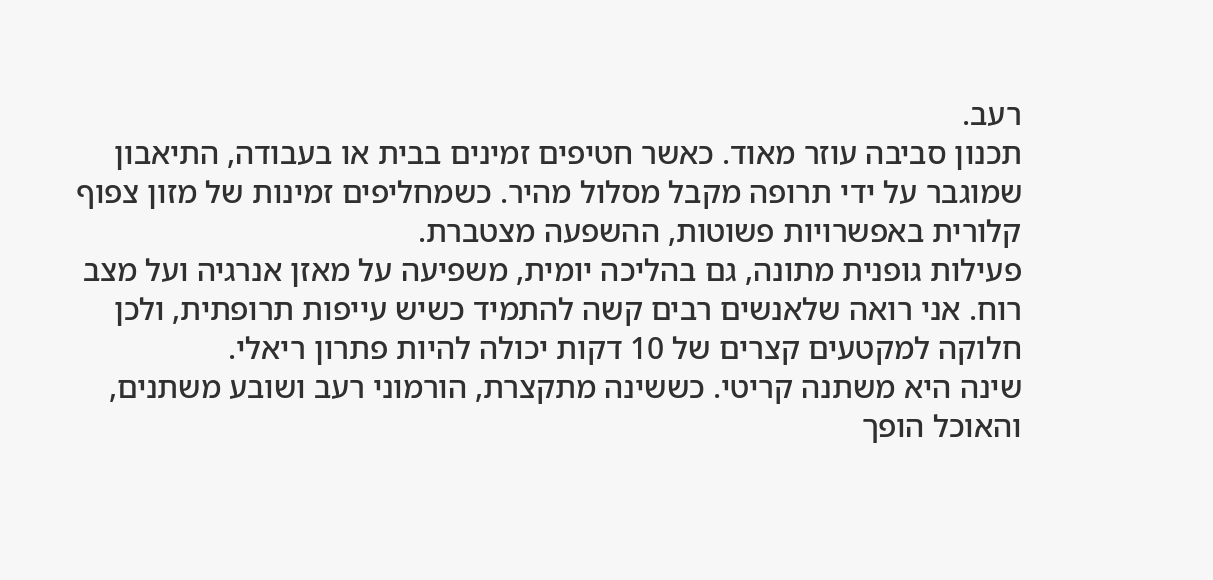רעב.
תכנון סביבה עוזר מאוד. כאשר חטיפים זמינים בבית או בעבודה, התיאבון שמוגבר על ידי תרופה מקבל מסלול מהיר. כשמחליפים זמינות של מזון צפוף קלורית באפשרויות פשוטות, ההשפעה מצטברת.
פעילות גופנית מתונה, גם בהליכה יומית, משפיעה על מאזן אנרגיה ועל מצב רוח. אני רואה שלאנשים רבים קשה להתמיד כשיש עייפות תרופתית, ולכן חלוקה למקטעים קצרים של 10 דקות יכולה להיות פתרון ריאלי.
שינה היא משתנה קריטי. כששינה מתקצרת, הורמוני רעב ושובע משתנים, והאוכל הופך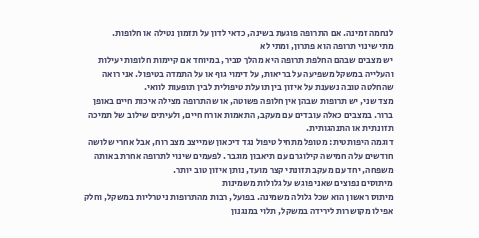לנחמה זמינה. אם התרופה פוגעת בשינה, כדאי לדון על תזמון נטילה או חלופות.
מתי שינוי תרופה הוא פתרון, ומתי לא
יש מצבים שבהם החלפת תרופה היא מהלך סביר, במיוחד אם קיימות חלופות יעילות והעלייה במשקל משפיעה על בריאות, על דימוי גוף או על התמדה בטיפול. אני רואה שהחלטה טובה נשענת על איזון בין תועלת טיפולית לבין תופעות לוואי.
מצד שני, יש תרופות שבהן אין חלופה פשוטה, או שהתרופה מצילה איכות חיים באופן ברור. במצבים כאלה עובדים עם מעקב, התאמות אורח חיים, ולעיתים שילוב של תמיכה תזונתית או התנהגותית.
דוגמה היפותטית: מטופל מתחיל טיפול נגד דיכאון שמייצב מצב רוח, אבל אחרי שלושה חודשים עלה חמישה קילוגרם עם תיאבון מוגבר. לפעמים שינוי לתרופה אחרת באותה משפחה, יחד עם מעקב תזונתי קצר מועד, נותן איזון טוב יותר.
מיתוסים נפוצים שאני פוגש על גלולות משמינות
מיתוס ראשון הוא שכל גלולה משמינה. בפועל, רבות מהתרופות ניטרליות במשקל, וחלק אפילו מקושרות לירידה במשקל, תלוי במנגנון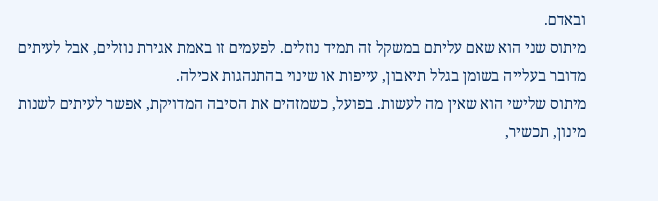ובאדם.
מיתוס שני הוא שאם עליתם במשקל זה תמיד נוזלים. לפעמים זו באמת אגירת נוזלים, אבל לעיתים מדובר בעלייה בשומן בגלל תיאבון, עייפות או שינוי בהתנהגות אכילה.
מיתוס שלישי הוא שאין מה לעשות. בפועל, כשמזהים את הסיבה המדויקת, אפשר לעיתים לשנות מינון, תכשיר,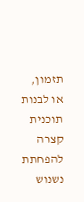תזמון, או לבנות תוכנית קצרה להפחתת נשנוש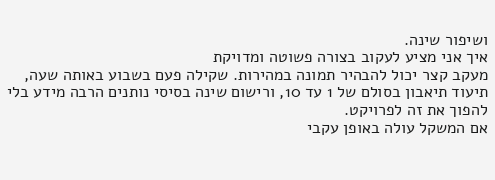ושיפור שינה.
איך אני מציע לעקוב בצורה פשוטה ומדויקת
מעקב קצר יכול להבהיר תמונה במהירות. שקילה פעם בשבוע באותה שעה, תיעוד תיאבון בסולם של 1 עד 10, ורישום שינה בסיסי נותנים הרבה מידע בלי להפוך את זה לפרויקט.
אם המשקל עולה באופן עקבי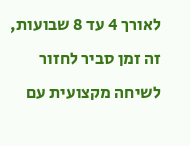לאורך 4 עד 8 שבועות, זה זמן סביר לחזור לשיחה מקצועית עם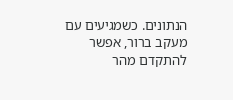הנתונים. כשמגיעים עם מעקב ברור, אפשר להתקדם מהר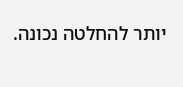יותר להחלטה נכונה.